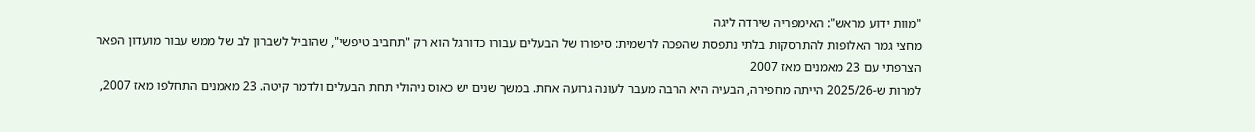"מוות ידוע מראש": האימפריה שירדה ליגה
מחצי גמר האלופות להתרסקות בלתי נתפסת שהפכה לרשמית: סיפורו של הבעלים עבורו כדורגל הוא רק "תחביב טיפשי", שהוביל לשברון לב של ממש עבור מועדון הפאר הצרפתי עם 23 מאמנים מאז 2007
למרות ש-2025/26 הייתה מחפירה, הבעיה היא הרבה מעבר לעונה גרועה אחת. במשך שנים יש כאוס ניהולי תחת הבעלים ולדמר קיטה. 23 מאמנים התחלפו מאז 2007,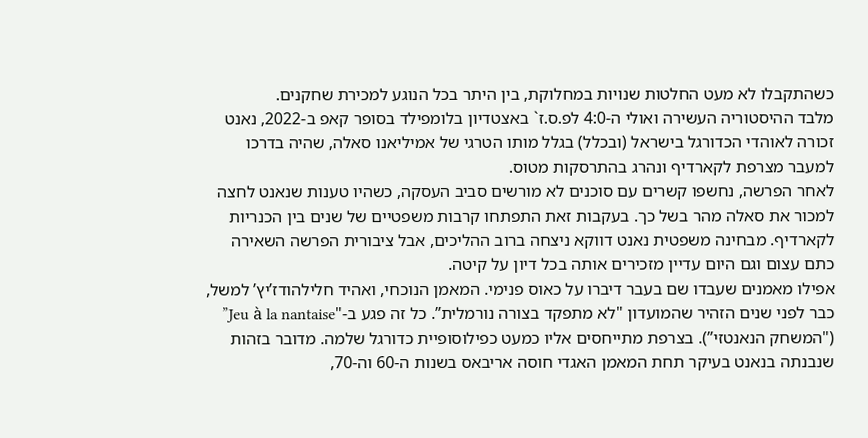כשהתקבלו לא מעט החלטות שנויות במחלוקת, בין היתר בכל הנוגע למכירת שחקנים.
מלבד ההיסטוריה העשירה ואולי ה-4:0 לפ.ס.ז` באצטדיון בלומפילד בסופר קאפ ב-2022, נאנט זכורה לאוהדי הכדורגל בישראל (ובכלל) בגלל מותו הטרגי של אמיליאנו סאלה, שהיה בדרכו למעבר מצרפת לקארדיף ונהרג בהתרסקות מטוס.
לאחר הפרשה, נחשפו קשרים עם סוכנים לא מורשים סביב העסקה, כשהיו טענות שנאנט לחצה למכור את סאלה מהר בשל כך. בעקבות זאת התפתחו קרבות משפטיים של שנים בין הכנריות לקארדיף. מבחינה משפטית נאנט דווקא ניצחה ברוב ההליכים, אבל ציבורית הפרשה השאירה כתם עצום וגם היום עדיין מזכירים אותה בכל דיון על קיטה.
אפילו מאמנים שעבדו שם בעבר דיברו על כאוס פנימי. המאמן הנוכחי, ואהיד חלילהודז’יץ’ למשל, כבר לפני שנים הזהיר שהמועדון "לא מתפקד בצורה נורמלית”. כל זה פגע ב-"Jeu à la nantaise” ("המשחק הנאנטזי”). בצרפת מתייחסים אליו כמעט כפילוסופיית כדורגל שלמה. מדובר בזהות שנבנתה בנאנט בעיקר תחת המאמן האגדי חוסה אריבאס בשנות ה-60 וה-70,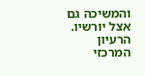והמשיכה גם אצל יורשיו.
הרעיון המרכזי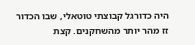היה כדורגל קבוצתי טוטאלי, שבו הכדור זז מהר יותר מהשחקנים. קצת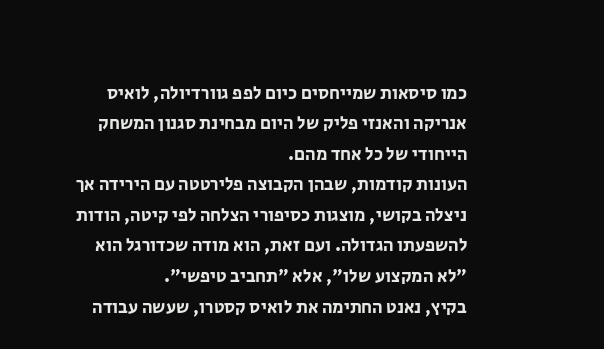כמו סיסאות שמייחסים כיום לפפ גוורדיולה, לואיס אנריקה והאנזי פליק של היום מבחינת סגנון המשחק הייחודי של כל אחד מהם.
העונות קודמות, שבהן הקבוצה פלירטטה עם הירידה אך ניצלה בקושי, מוצגות כסיפורי הצלחה לפי קיטה, הודות להשפעתו הגדולה. ועם זאת, הוא מודה שכדורגל הוא "לא המקצוע שלו", אלא "תחביב טיפשי".
בקיץ, נאנט החתימה את לואיס קסטרו, שעשה עבודה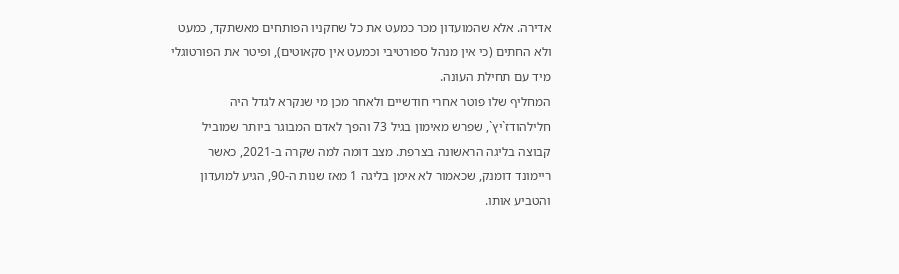אדירה. אלא שהמועדון מכר כמעט את כל שחקניו הפותחים מאשתקד, כמעט ולא החתים (כי אין מנהל ספורטיבי וכמעט אין סקאוטים), ופיטר את הפורטוגלי מיד עם תחילת העונה.
המחליף שלו פוטר אחרי חודשיים ולאחר מכן מי שנקרא לגדל היה חלילהודז`יץ`, שפרש מאימון בגיל 73 והפך לאדם המבוגר ביותר שמוביל קבוצה בליגה הראשונה בצרפת. מצב דומה למה שקרה ב-2021, כאשר ריימונד דומנק, שכאמור לא אימן בליגה 1 מאז שנות ה-90, הגיע למועדון והטביע אותו.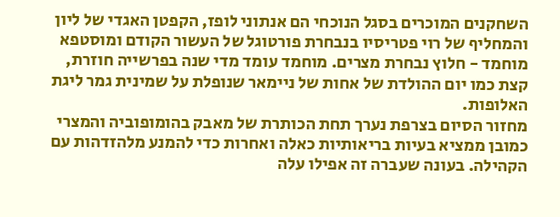השחקנים המוכרים בסגל הנוכחי הם אנתוני לופז, הקפטן האגדי של ליון והמחליף של רוי פטריסיו בנבחרת פורטוגל של העשור הקודם ומוסטפא מוחמד - חלוץ נבחרת מצרים. מוחמד עומד מדי שנה בפרשייה חוזרת, קצת כמו יום ההולדת של אחות של ניימאר שנופלת על שמינית גמר ליגת האלופות.
מחזור הסיום בצרפת נערך תחת הכותרת של מאבק בהומופוביה והמצרי כמובן ממציא בעיות בריאותיות כאלה ואחרות כדי להמנע מלהזדהות עם הקהילה. בעונה שעברה זה אפילו עלה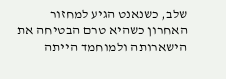שלב, כשנאנט הגיע למחזור האחרון כשהיא טרם הבטיחה את הישארותה ולמוחמד הייתה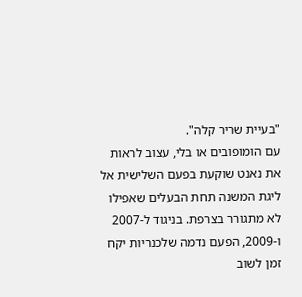"בעיית שריר קלה".
עם הומופובים או בלי, עצוב לראות את נאנט שוקעת בפעם השלישית אל ליגת המשנה תחת הבעלים שאפילו לא מתגורר בצרפת. בניגוד ל-2007 ו-2009, הפעם נדמה שלכנריות יקח זמן לשוב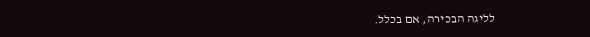לליגה הבכירה, אם בכלל.